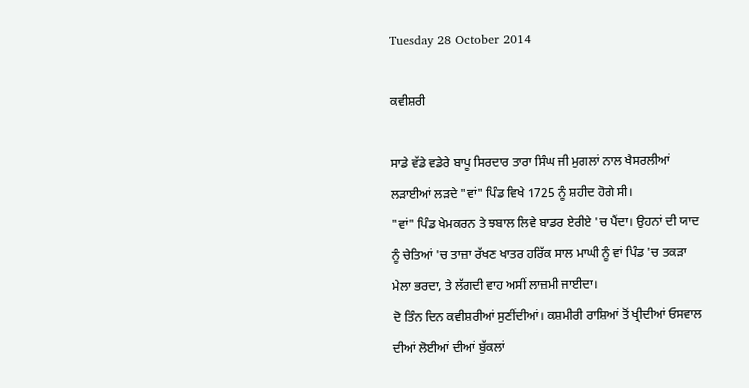Tuesday 28 October 2014

ਕਵੀਸ਼ਰੀ

ਸਾਡੇ ਵੱਡੇ ਵਡੇਰੇ ਬਾਪੂ ਸਿਰਦਾਰ ਤਾਰਾ ਸਿੰਘ ਜੀ ਮੁਗਲਾਂ ਨਾਲ ਖੈਸਰਲੀਆਂ ਲੜਾਈਆਂ ਲੜਦੇ "ਵਾਂ" ਪਿੰਡ ਵਿਖੇ 1725 ਨੂੰ ਸ਼ਹੀਦ ਹੋਗੇ ਸੀ।
"ਵਾਂ" ਪਿੰਡ ਖੇਮਕਰਨ ਤੇ ਝਬਾਲ ਲਿਵੇ ਬਾਡਰ ਏਰੀਏ 'ਚ ਪੈਂਦਾ। ਉਹਨਾਂ ਦੀ ਯਾਦ ਨੂੰ ਚੇਤਿਆਂ 'ਚ ਤਾਜ਼ਾ ਰੱਖਣ ਖਾਤਰ ਹਰਿੱਕ ਸਾਲ ਮਾਘੀ ਨੂੰ ਵਾਂ ਪਿੰਡ 'ਚ ਤਕੜਾ ਮੇਲਾ ਭਰਦਾ, ਤੇ ਲੱਗਦੀ ਵਾਹ ਅਸੀਂ ਲਾਜ਼ਮੀ ਜਾਈਦਾ।
ਦੋ ਤਿੰਨ ਦਿਨ ਕਵੀਸ਼ਰੀਆਂ ਸੁਣੀਂਦੀਆਂ। ਕਸ਼ਮੀਰੀ ਰਾਸ਼ਿਆਂ ਤੋਂ ਖ੍ਰੀਦੀਆਂ ਓਸਵਾਲ ਦੀਆਂ ਲੋਈਆਂ ਦੀਆਂ ਬੁੱਕਲਾਂ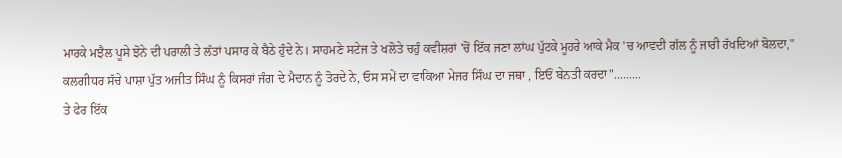ਮਾਰਕੇ ਮਝੈਲ ਪੂਸੇ ਝੋਨੇ ਦੀ ਪਰਾਲੀ ਤੇ ਲੱਤਾਂ ਪਸਾਰ ਕੇ ਬੈਠੇ ਹੁੰਦੇ ਨੇ। ਸਾਹਮਣੇ ਸਟੇਜ ਤੇ ਖਲੋਤੇ ਚਹੁੰ ਕਵੀਸ਼ਰਾਂ 'ਚੋਂ ਇੱਕ ਜਣਾ ਲਾਂਘ ਪੁੱਟਕੇ ਮੂਹਰੇ ਆਕੇ ਮੈਕ 'ਚ ਆਵਦੀ ਗੱਲ ਨੂੰ ਜਾਰੀ ਰੱਖਦਿਆਂ ਬੋਲਦਾ," ਕਲਗੀਧਰ ਸੱਚੇ ਪਾਸ਼ਾ ਪੁੱਤ ਅਜੀਤ ਸਿੰਘ ਨੂੰ ਕਿਸਰਾਂ ਜੰਗ ਦੇ ਮੈਦਾਨ ਨੂੰ ਤੋਰਦੇ ਨੇ, ਓਸ ਸਮੇਂ ਦਾ ਵਾਕਿਆ ਮੇਜਰ ਸਿੰਘ ਦਾ ਜਥਾ , ਇਓਂ ਬੇਨਤੀ ਕਰਦਾ".........
ਤੇ ਫੇਰ ਇੱਕ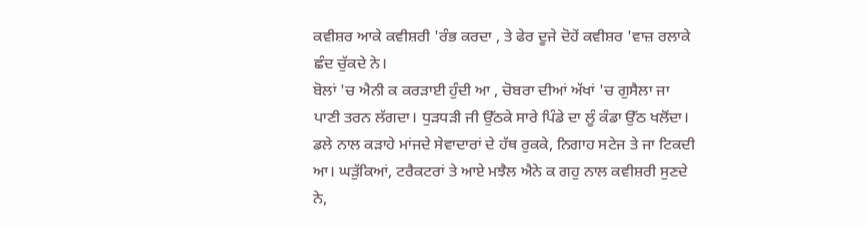ਕਵੀਸ਼ਰ ਆਕੇ ਕਵੀਸ਼ਰੀ 'ਰੰਭ ਕਰਦਾ , ਤੇ ਫੇਰ ਦੂਜੇ ਦੋਹੇਂ ਕਵੀਸ਼ਰ 'ਵਾਜ਼ ਰਲਾਕੇ ਛੰਦ ਚੁੱਕਦੇ ਨੇ।
ਬੋਲਾਂ 'ਚ ਐਨੀ ਕ ਕਰੜਾਈ ਹੁੰਦੀ ਆ , ਚੋਬਰਾ ਦੀਆਂ ਅੱਖਾਂ 'ਚ ਗੁਸੈਲਾ ਜਾ ਪਾਣੀ ਤਰਨ ਲੱਗਦਾ। ਧੁੜਧੜੀ ਜੀ ਉੱਠਕੇ ਸਾਰੇ ਪਿੰਡੇ ਦਾ ਲੂੰ ਕੰਡਾ ਉੱਠ ਖਲੋਂਦਾ। ਡਲੇ ਨਾਲ ਕੜਾਹੇ ਮਾਂਜਦੇ ਸੇਵਾਦਾਰਾਂ ਦੇ ਹੱਥ ਰੁਕਕੇ, ਨਿਗਾਹ ਸਟੇਜ ਤੇ ਜਾ ਟਿਕਦੀ ਆ। ਘੜੁੱਕਿਆਂ, ਟਰੈਕਟਰਾਂ ਤੇ ਆਏ ਮਝੈਲ ਐਨੇ ਕ ਗਹੁ ਨਾਲ ਕਵੀਸ਼ਰੀ ਸੁਣਦੇ ਨੇ,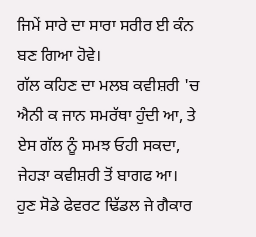ਜਿਮੇਂ ਸਾਰੇ ਦਾ ਸਾਰਾ ਸਰੀਰ ਈ ਕੰਨ ਬਣ ਗਿਆ ਹੋਵੇ।
ਗੱਲ ਕਹਿਣ ਦਾ ਮਲਬ ਕਵੀਸ਼ਰੀ 'ਚ ਐਨੀ ਕ ਜਾਨ ਸਮਰੱਥਾ ਹੁੰਦੀ ਆ, ਤੇ ਏਸ ਗੱਲ ਨੂੰ ਸਮਝ ਓਹੀ ਸਕਦਾ, ਜੇਹੜਾ ਕਵੀਸ਼ਰੀ ਤੋਂ ਬਾਗਫ ਆ।
ਹੁਣ ਸੋਡੇ ਫੇਵਰਟ ਢਿੱਡਲ ਜੇ ਗੈਕਾਰ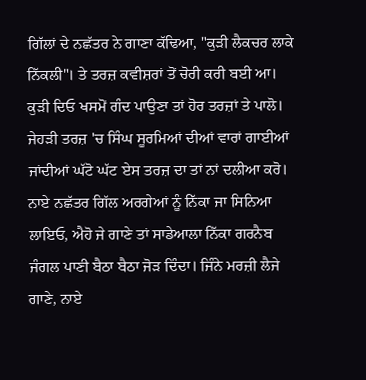ਗਿੱਲਾਂ ਦੇ ਨਛੱਤਰ ਨੇ ਗਾਣਾ ਕੱਢਿਆ, "ਕੁੜੀ ਲੈਕਚਰ ਲਾਕੇ ਨਿੱਕਲੀ"। ਤੇ ਤਰਜ਼ ਕਵੀਸ਼ਰਾਂ ਤੋਂ ਚੋਰੀ ਕਰੀ ਬਈ ਆ। ਕੁੜੀ ਦਿਓ ਖਸਮੋਂ ਗੰਦ ਪਾਉਣਾ ਤਾਂ ਹੋਰ ਤਰਜ਼ਾਂ ਤੇ ਪਾਲੋ। ਜੇਹੜੀ ਤਰਜ਼ 'ਚ ਸਿੰਘ ਸੂਰਮਿਆਂ ਦੀਆਂ ਵਾਰਾਂ ਗਾਈਆਂ ਜਾਂਦੀਆਂ ਘੱਟੋ ਘੱਟ ਏਸ ਤਰਜ਼ ਦਾ ਤਾਂ ਨਾਂ ਦਲੀਆ ਕਰੋ। ਨਾਏ ਨਛੱਤਰ ਗਿੱਲ ਅਰਗੇਆਂ ਨੂੰ ਨਿੱਕਾ ਜਾ ਸਿਨਿਆ ਲਾਇਓ, ਐਹੋ ਜੇ ਗਾਣੇ ਤਾਂ ਸਾਡੇਆਲਾ ਨਿੱਕਾ ਗਰਨੈਬ ਜੰਗਲ ਪਾਣੀ ਬੈਠਾ ਬੈਠਾ ਜੋੜ ਦਿੰਦਾ। ਜਿੰਨੇ ਮਰਜ਼ੀ ਲੈਜੇ ਗਾਣੇ, ਨਾਏ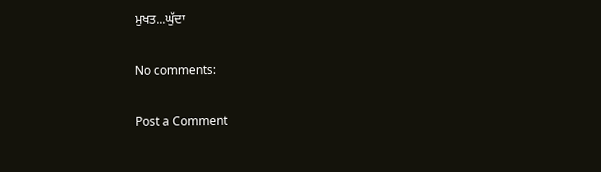ਮੁਖਤ...ਘੁੱਦਾ

No comments:

Post a Comment